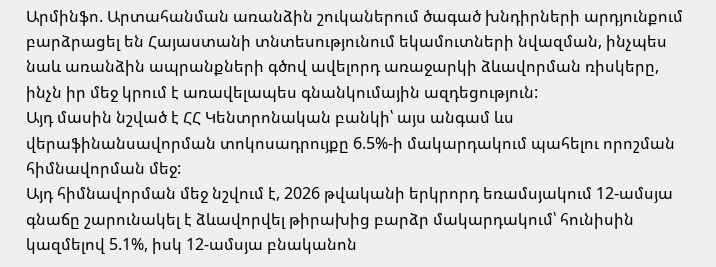Արմինֆո. Արտահանման առանձին շուկաներում ծագած խնդիրների արդյունքում բարձրացել են Հայաստանի տնտեսությունում եկամուտների նվազման, ինչպես նաև առանձին ապրանքների գծով ավելորդ առաջարկի ձևավորման ռիսկերը, ինչն իր մեջ կրում է առավելապես գնանկումային ազդեցություն:
Այդ մասին նշված է ՀՀ Կենտրոնական բանկի՝ այս անգամ ևս վերաֆինանսավորման տոկոսադրույքը 6.5%-ի մակարդակում պահելու որոշման հիմնավորման մեջ:
Այդ հիմնավորման մեջ նշվում է, 2026 թվականի երկրորդ եռամսյակում 12-ամսյա գնաճը շարունակել է ձևավորվել թիրախից բարձր մակարդակում՝ հունիսին կազմելով 5.1%, իսկ 12-ամսյա բնականոն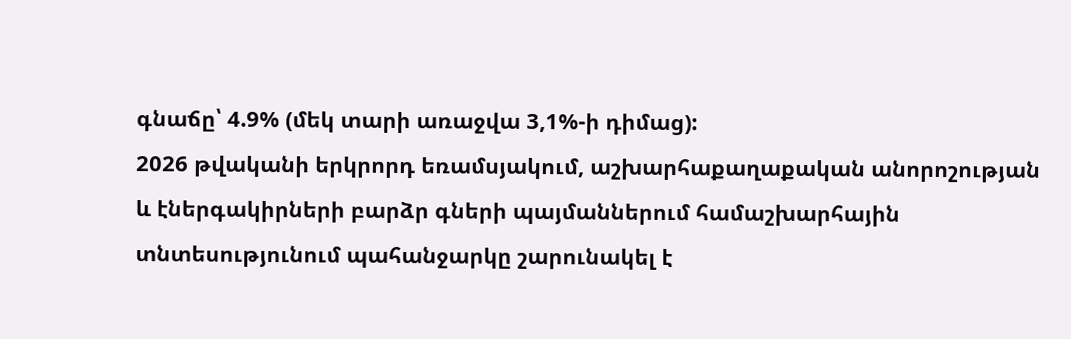գնաճը՝ 4.9% (մեկ տարի առաջվա 3,1%-ի դիմաց):
2026 թվականի երկրորդ եռամսյակում, աշխարհաքաղաքական անորոշության և էներգակիրների բարձր գների պայմաններում համաշխարհային տնտեսությունում պահանջարկը շարունակել է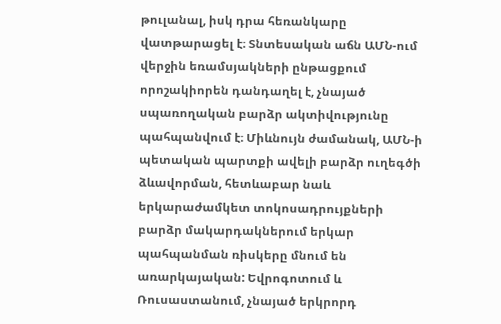թուլանալ, իսկ դրա հեռանկարը վատթարացել է։ Տնտեսական աճն ԱՄՆ-ում վերջին եռամսյակների ընթացքում որոշակիորեն դանդաղել է, չնայած սպառողական բարձր ակտիվությունը պահպանվում է։ Միևնույն ժամանակ, ԱՄՆ-ի պետական պարտքի ավելի բարձր ուղեգծի ձևավորման, հետևաբար նաև երկարաժամկետ տոկոսադրույքների բարձր մակարդակներում երկար պահպանման ռիսկերը մնում են առարկայական: Եվրոգոտում և Ռուսաստանում, չնայած երկրորդ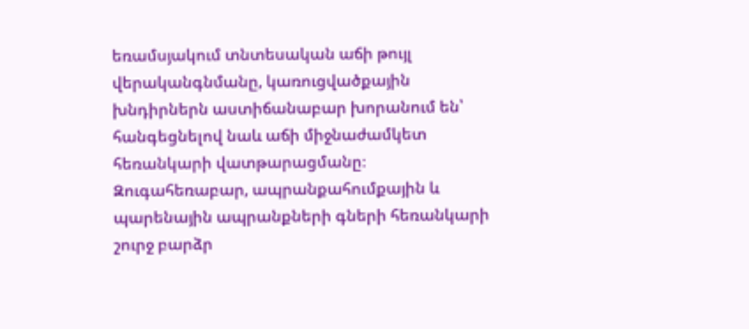եռամսյակում տնտեսական աճի թույլ վերականգնմանը, կառուցվածքային խնդիրներն աստիճանաբար խորանում են՝ հանգեցնելով նաև աճի միջնաժամկետ հեռանկարի վատթարացմանը։ Զուգահեռաբար, ապրանքահումքային և պարենային ապրանքների գների հեռանկարի շուրջ բարձր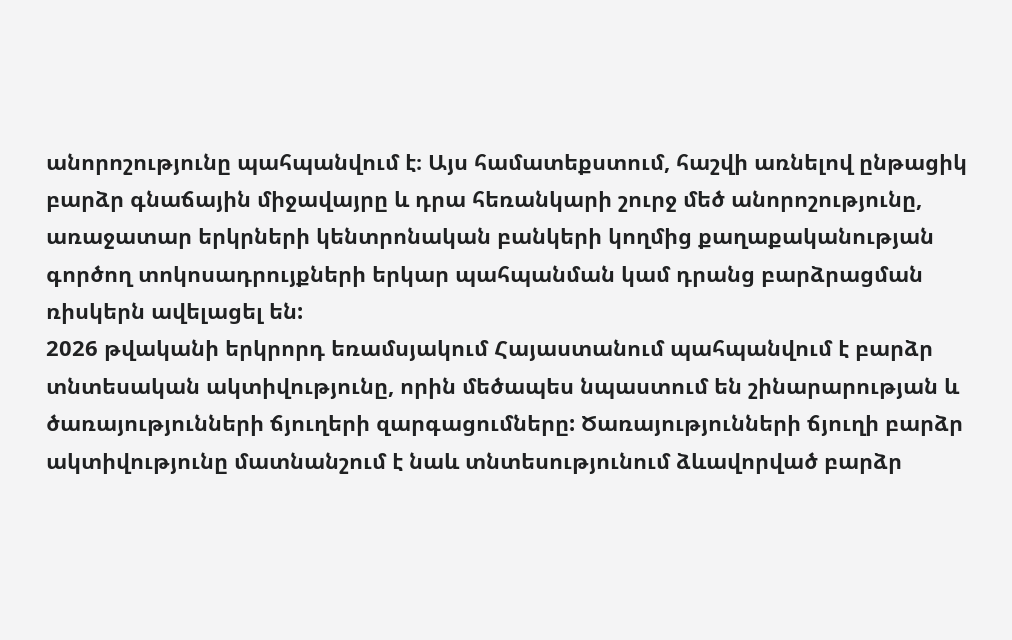անորոշությունը պահպանվում է։ Այս համատեքստում, հաշվի առնելով ընթացիկ բարձր գնաճային միջավայրը և դրա հեռանկարի շուրջ մեծ անորոշությունը, առաջատար երկրների կենտրոնական բանկերի կողմից քաղաքականության գործող տոկոսադրույքների երկար պահպանման կամ դրանց բարձրացման ռիսկերն ավելացել են:
2026 թվականի երկրորդ եռամսյակում Հայաստանում պահպանվում է բարձր տնտեսական ակտիվությունը, որին մեծապես նպաստում են շինարարության և ծառայությունների ճյուղերի զարգացումները: Ծառայությունների ճյուղի բարձր ակտիվությունը մատնանշում է նաև տնտեսությունում ձևավորված բարձր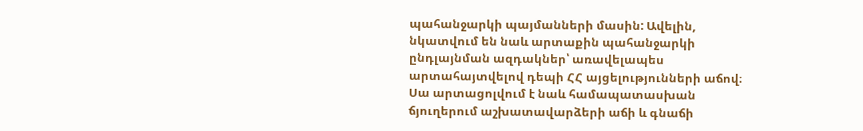պահանջարկի պայմանների մասին: Ավելին, նկատվում են նաև արտաքին պահանջարկի ընդլայնման ազդակներ՝ առավելապես արտահայտվելով դեպի ՀՀ այցելությունների աճով։ Սա արտացոլվում է նաև համապատասխան ճյուղերում աշխատավարձերի աճի և գնաճի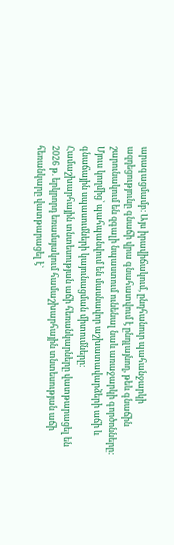արագացմամբ։ Այս իրավիճակում, ընդհանուր պահանջարկի ազդեցությունը գնաճի վրա գնահատվում է ընդլայնող, թեև գնաճին շարունակում են զգալի նպաստում ունենալ նաև առաջարկի գործոնները: Մյուս կողմից՝ պահպանվում են մասնավոր աշխատավարձերի աճի և գնաճային սպասումների կայունացման միտումները։
Համաշխարհային տնտեսության աճի հեռանկարները վատթարացել են
2026 թ. երկրորդ եռամսյակում համաշխարհային տնտեսության աճի հեռանկարը վատթարացել է`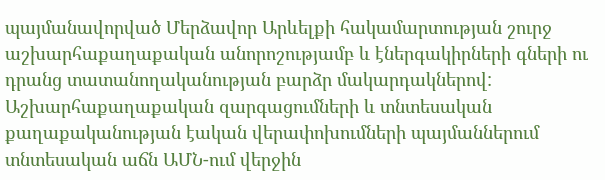պայմանավորված Մերձավոր Արևելքի հակամարտության շուրջ աշխարհաքաղաքական անորոշությամբ և էներգակիրների գների ու դրանց տատանողականության բարձր մակարդակներով:
Աշխարհաքաղաքական զարգացումների և տնտեսական քաղաքականության էական վերափոխումների պայմաններում տնտեսական աճն ԱՄՆ-ում վերջին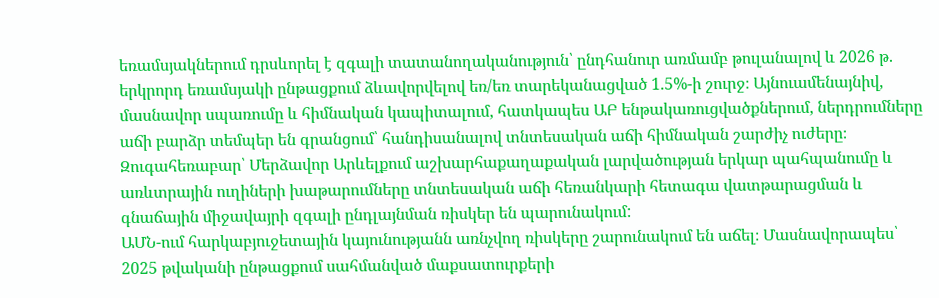եռամսյակներում դրսևորել է զգալի տատանողականություն՝ ընդհանուր առմամբ թուլանալով և 2026 թ. երկրորդ եռամսյակի ընթացքում ձևավորվելով եռ/եռ տարեկանացված 1.5%-ի շուրջ։ Այնուամենայնիվ, մասնավոր սպառումը և հիմնական կապիտալում, հատկապես ԱԲ ենթակառուցվածքներում, ներդրումները աճի բարձր տեմպեր են գրանցում՝ հանդիսանալով տնտեսական աճի հիմնական շարժիչ ուժերը։ Զուգահեռաբար՝ Մերձավոր Արևելքում աշխարհաքաղաքական լարվածության երկար պահպանումը և առևտրային ուղիների խաթարումները տնտեսական աճի հեռանկարի հետագա վատթարացման և գնաճային միջավայրի զգալի ընդլայնման ռիսկեր են պարունակում:
ԱՄՆ-ում հարկաբյուջետային կայունությանն առնչվող ռիսկերը շարունակում են աճել։ Մասնավորապես՝ 2025 թվականի ընթացքում սահմանված մաքսատուրքերի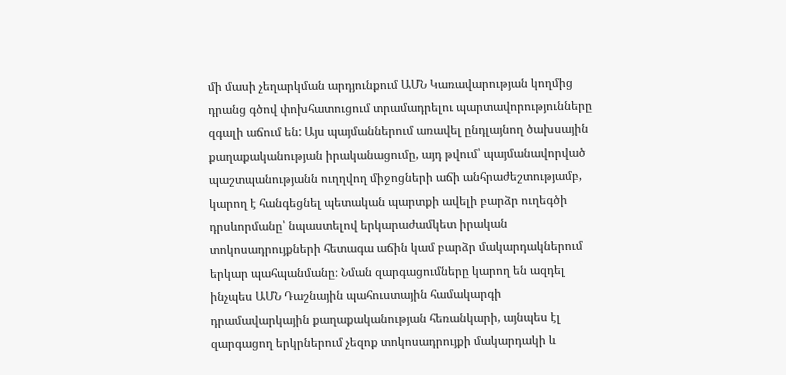մի մասի չեղարկման արդյունքում ԱՄՆ Կառավարության կողմից դրանց գծով փոխհատուցում տրամադրելու պարտավորությունները զգալի աճում են: Այս պայմաններում առավել ընդլայնող ծախսային քաղաքականության իրականացումը, այդ թվում՝ պայմանավորված պաշտպանությանն ուղղվող միջոցների աճի անհրաժեշտությամբ, կարող է հանգեցնել պետական պարտքի ավելի բարձր ուղեգծի դրսևորմանը՝ նպաստելով երկարաժամկետ իրական տոկոսադրույքների հետագա աճին կամ բարձր մակարդակներում երկար պահպանմանը։ Նման զարգացումները կարող են ազդել ինչպես ԱՄՆ Դաշնային պահուստային համակարգի դրամավարկային քաղաքականության հեռանկարի, այնպես էլ զարգացող երկրներում չեզոք տոկոսադրույքի մակարդակի և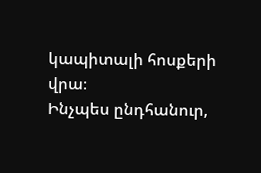կապիտալի հոսքերի վրա։
Ինչպես ընդհանուր,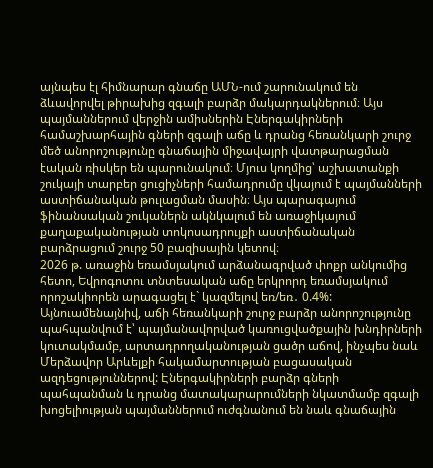այնպես էլ հիմնարար գնաճը ԱՄՆ-ում շարունակում են ձևավորվել թիրախից զգալի բարձր մակարդակներում։ Այս պայմաններում վերջին ամիսներին Էներգակիրների համաշխարհային գների զգալի աճը և դրանց հեռանկարի շուրջ մեծ անորոշությունը գնաճային միջավայրի վատթարացման էական ռիսկեր են պարունակում։ Մյուս կողմից՝ աշխատանքի շուկայի տարբեր ցուցիչների համադրումը վկայում է պայմանների աստիճանական թուլացման մասին։ Այս պարագայում ֆինանսական շուկաներն ակնկալում են առաջիկայում քաղաքականության տոկոսադրույքի աստիճանական բարձրացում շուրջ 50 բազիսային կետով։
2026 թ. առաջին եռամսյակում արձանագրված փոքր անկումից հետո, Եվրոգոտու տնտեսական աճը երկրորդ եռամսյակում որոշակիորեն արագացել է` կազմելով եռ/եռ․ 0.4%: Այնուամենայնիվ, աճի հեռանկարի շուրջ բարձր անորոշությունը պահպանվում է՝ պայմանավորված կառուցվածքային խնդիրների կուտակմամբ, արտադրողականության ցածր աճով, ինչպես նաև Մերձավոր Արևելքի հակամարտության բացասական ազդեցություններով: Էներգակիրների բարձր գների պահպանման և դրանց մատակարարումների նկատմամբ զգալի խոցելիության պայմաններում ուժգնանում են նաև գնաճային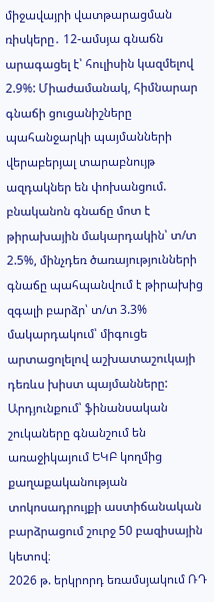միջավայրի վատթարացման ռիսկերը․ 12-ամսյա գնաճն արագացել է՝ հուլիսին կազմելով 2.9%: Միաժամանակ, հիմնարար գնաճի ցուցանիշները պահանջարկի պայմանների վերաբերյալ տարաբնույթ ազդակներ են փոխանցում. բնականոն գնաճը մոտ է թիրախային մակարդակին՝ տ/տ 2.5%, մինչդեռ ծառայությունների գնաճը պահպանվում է թիրախից զգալի բարձր՝ տ/տ 3.3% մակարդակում՝ միգուցե արտացոլելով աշխատաշուկայի դեռևս խիստ պայմանները: Արդյունքում՝ ֆինանսական շուկաները գնանշում են առաջիկայում ԵԿԲ կողմից քաղաքականության տոկոսադրույքի աստիճանական բարձրացում շուրջ 50 բազիսային կետով։
2026 թ. երկրորդ եռամսյակում ՌԴ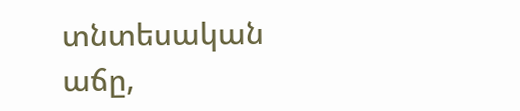տնտեսական աճը,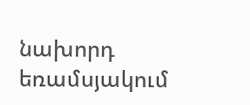նախորդ եռամսյակում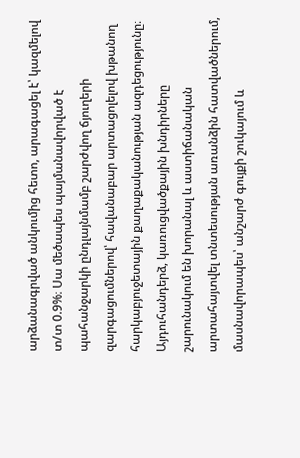արձանագրված անկումից հետո, արագացել է՝ կազմելով տ/տ 0.9%։ Սա մեծապես պայմանավորված է պահանջարկի ընդլայնմամբ շարժվող ճյուղերի զարգացումներով՝ հավանաբար արտացոլելով խթանող հարկաբյուջետային քաղաքականության ազդեցությունը։ Այդուհանդերձ, կառուցվածքային խնդիրները շարունակում են խորանալ և աստիճանական արտահայտվել տնտեսության առանձին հատվածներում, մասնավորապես՝ անշարժ գույքի շուկայում և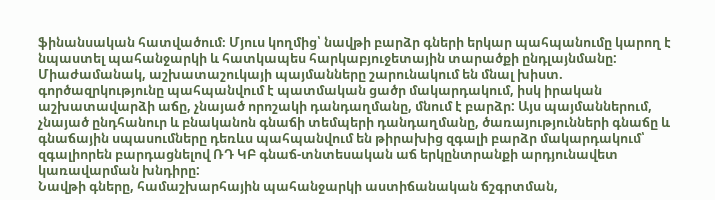ֆինանսական հատվածում։ Մյուս կողմից՝ նավթի բարձր գների երկար պահպանումը կարող է նպաստել պահանջարկի և հատկապես հարկաբյուջետային տարածքի ընդլայնմանը: Միաժամանակ, աշխատաշուկայի պայմանները շարունակում են մնալ խիստ. գործազրկությունը պահպանվում է պատմական ցածր մակարդակում, իսկ իրական աշխատավարձի աճը, չնայած որոշակի դանդաղմանը, մնում է բարձր: Այս պայմաններում, չնայած ընդհանուր և բնականոն գնաճի տեմպերի դանդաղմանը, ծառայությունների գնաճը և գնաճային սպասումները դեռևս պահպանվում են թիրախից զգալի բարձր մակարդակում՝ զգալիորեն բարդացնելով ՌԴ ԿԲ գնաճ-տնտեսական աճ երկընտրանքի արդյունավետ կառավարման խնդիրը:
Նավթի գները, համաշխարհային պահանջարկի աստիճանական ճշգրտման,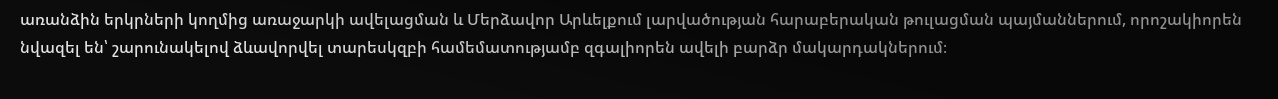առանձին երկրների կողմից առաջարկի ավելացման և Մերձավոր Արևելքում լարվածության հարաբերական թուլացման պայմաններում, որոշակիորեն նվազել են՝ շարունակելով ձևավորվել տարեսկզբի համեմատությամբ զգալիորեն ավելի բարձր մակարդակներում։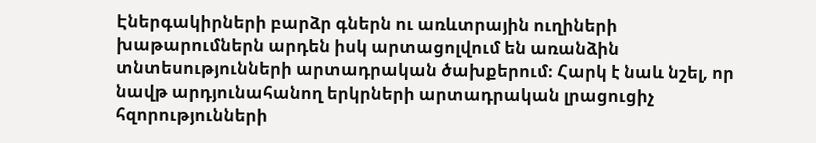Էներգակիրների բարձր գներն ու առևտրային ուղիների խաթարումներն արդեն իսկ արտացոլվում են առանձին տնտեսությունների արտադրական ծախքերում։ Հարկ է նաև նշել, որ նավթ արդյունահանող երկրների արտադրական լրացուցիչ հզորությունների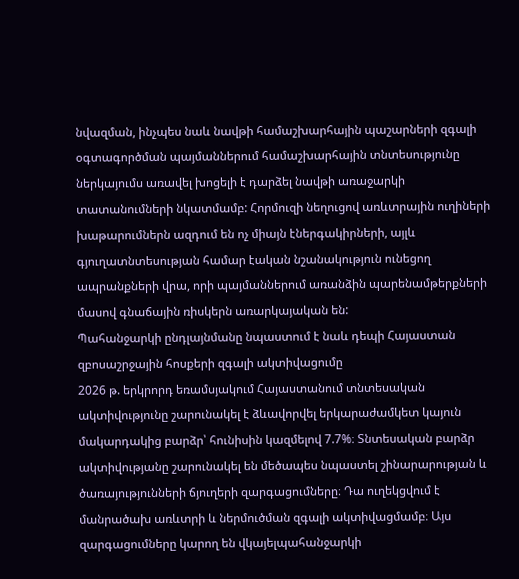նվազման, ինչպես նաև նավթի համաշխարհային պաշարների զգալի օգտագործման պայմաններում համաշխարհային տնտեսությունը ներկայումս առավել խոցելի է դարձել նավթի առաջարկի տատանումների նկատմամբ: Հորմուզի նեղուցով առևտրային ուղիների խաթարումներն ազդում են ոչ միայն էներգակիրների, այլև գյուղատնտեսության համար էական նշանակություն ունեցող ապրանքների վրա, որի պայմաններում առանձին պարենամթերքների մասով գնաճային ռիսկերն առարկայական են:
Պահանջարկի ընդլայնմանը նպաստում է նաև դեպի Հայաստան զբոսաշրջային հոսքերի զգալի ակտիվացումը
2026 թ. երկրորդ եռամսյակում Հայաստանում տնտեսական ակտիվությունը շարունակել է ձևավորվել երկարաժամկետ կայուն մակարդակից բարձր՝ հունիսին կազմելով 7.7%։ Տնտեսական բարձր ակտիվությանը շարունակել են մեծապես նպաստել շինարարության և ծառայությունների ճյուղերի զարգացումները։ Դա ուղեկցվում է մանրածախ առևտրի և ներմուծման զգալի ակտիվացմամբ։ Այս զարգացումները կարող են վկայելպահանջարկի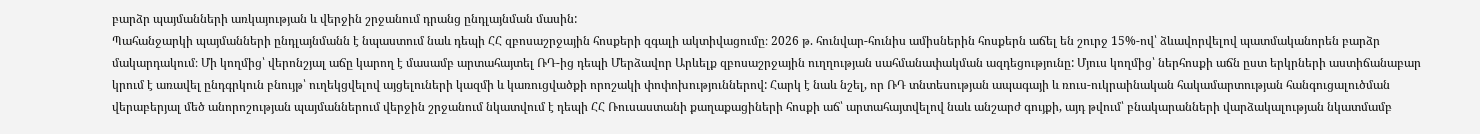բարձր պայմանների առկայության և վերջին շրջանում դրանց ընդլայնման մասին:
Պահանջարկի պայմանների ընդլայնմանն է նպաստում նաև դեպի ՀՀ զբոսաշրջային հոսքերի զգալի ակտիվացումը։ 2026 թ. հունվար-հունիս ամիսներին հոսքերն աճել են շուրջ 15%-ով՝ ձևավորվելով պատմականորեն բարձր մակարդակում։ Մի կողմից՝ վերոնշյալ աճը կարող է մասամբ արտահայտել ՌԴ-ից դեպի Մերձավոր Արևելք զբոսաշրջային ուղղության սահմանափակման ազդեցությունը: Մյուս կողմից՝ ներհոսքի աճն ըստ երկրների աստիճանաբար կրում է առավել ընդգրկուն բնույթ՝ ուղեկցվելով այցելուների կազմի և կառուցվածքի որոշակի փոփոխություններով: Հարկ է նաև նշել, որ ՌԴ տնտեսության ապագայի և ռուս-ուկրաինական հակամարտության հանգուցալուծման վերաբերյալ մեծ անորոշության պայմաններում վերջին շրջանում նկատվում է դեպի ՀՀ Ռուսաստանի քաղաքացիների հոսքի աճ՝ արտահայտվելով նաև անշարժ գույքի, այդ թվում՝ բնակարանների վարձակալության նկատմամբ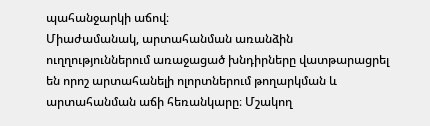պահանջարկի աճով։
Միաժամանակ, արտահանման առանձին ուղղություններում առաջացած խնդիրները վատթարացրել են որոշ արտահանելի ոլորտներում թողարկման և արտահանման աճի հեռանկարը։ Մշակող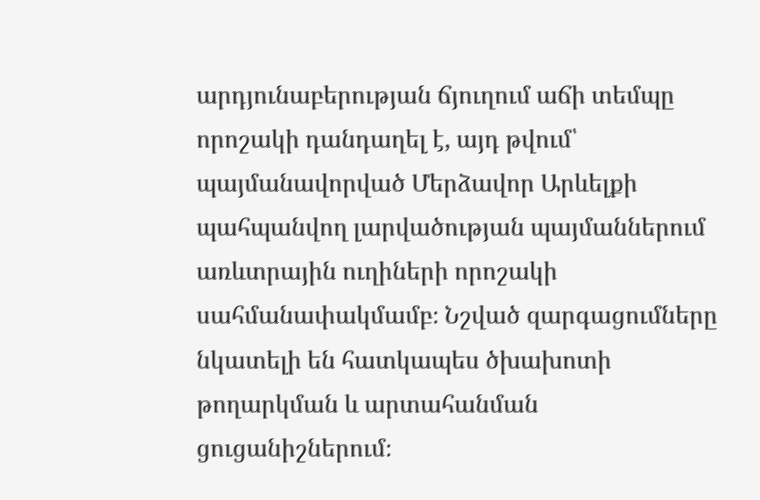արդյունաբերության ճյուղում աճի տեմպը որոշակի դանդաղել է, այդ թվում՝ պայմանավորված Մերձավոր Արևելքի պահպանվող լարվածության պայմաններում առևտրային ուղիների որոշակի սահմանափակմամբ։ Նշված զարգացումները նկատելի են հատկապես ծխախոտի թողարկման և արտահանման ցուցանիշներում։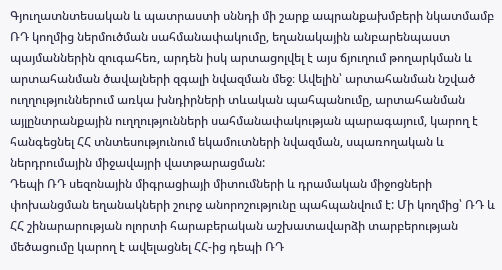Գյուղատնտեսական և պատրաստի սննդի մի շարք ապրանքախմբերի նկատմամբ ՌԴ կողմից ներմուծման սահմանափակումը, եղանակային անբարենպաստ պայմաններին զուգահեռ, արդեն իսկ արտացոլվել է այս ճյուղում թողարկման և արտահանման ծավալների զգալի նվազման մեջ։ Ավելին՝ արտահանման նշված ուղղություններում առկա խնդիրների տևական պահպանումը, արտահանման այլընտրանքային ուղղությունների սահմանափակության պարագայում, կարող է հանգեցնել ՀՀ տնտեսությունում եկամուտների նվազման, սպառողական և ներդրումային միջավայրի վատթարացման:
Դեպի ՌԴ սեզոնային միգրացիայի միտումների և դրամական միջոցների փոխանցման եղանակների շուրջ անորոշությունը պահպանվում է: Մի կողմից՝ ՌԴ և ՀՀ շինարարության ոլորտի հարաբերական աշխատավարձի տարբերության մեծացումը կարող է ավելացնել ՀՀ-ից դեպի ՌԴ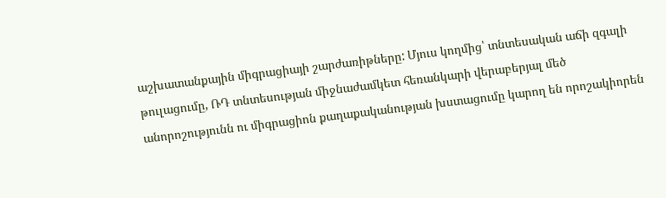աշխատանքային միգրացիայի շարժառիթները: Մյուս կողմից՝ տնտեսական աճի զգալի թուլացումը, ՌԴ տնտեսության միջնաժամկետ հեռանկարի վերաբերյալ մեծ անորոշությունն ու միգրացիոն քաղաքականության խստացումը կարող են որոշակիորեն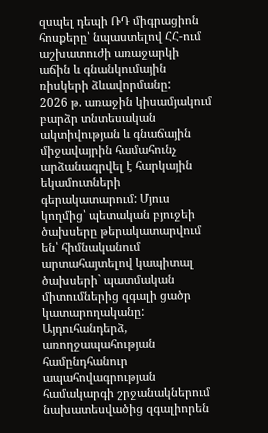զսպել դեպի ՌԴ միգրացիոն հոսքերը՝ նպաստելով ՀՀ-ում աշխատուժի առաջարկի աճին և գնանկումային ռիսկերի ձևավորմանը:
2026 թ. առաջին կիսամյակում բարձր տնտեսական ակտիվության և գնաճային միջավայրին համահունչ արձանագրվել է հարկային եկամուտների գերակատարում: Մյուս կողմից՝ պետական բյուջեի ծախսերը թերակատարվում են՝ հիմնականում արտահայտելով կապիտալ ծախսերի` պատմական միտումներից զգալի ցածր կատարողականը: Այդուհանդերձ, առողջապահության համընդհանուր ապահովագրության համակարգի շրջանակներում նախատեսվածից զգալիորեն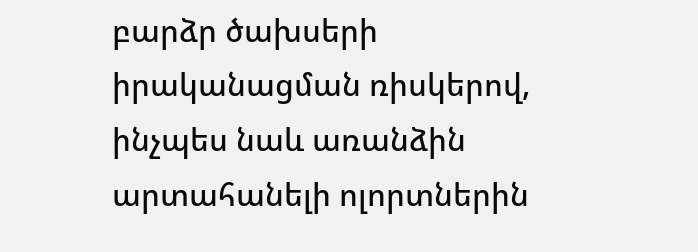բարձր ծախսերի իրականացման ռիսկերով, ինչպես նաև առանձին արտահանելի ոլորտներին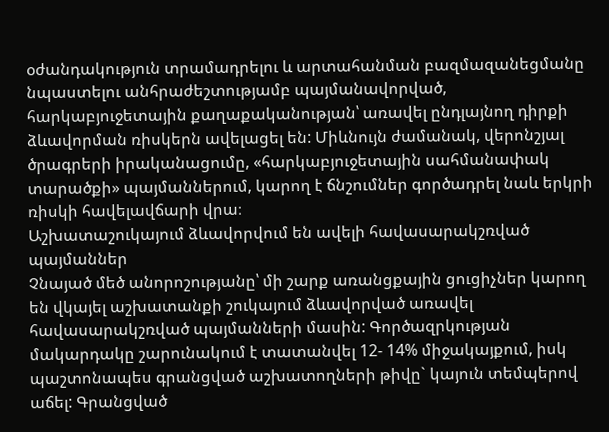օժանդակություն տրամադրելու և արտահանման բազմազանեցմանը նպաստելու անհրաժեշտությամբ պայմանավորված, հարկաբյուջետային քաղաքականության՝ առավել ընդլայնող դիրքի ձևավորման ռիսկերն ավելացել են: Միևնույն ժամանակ, վերոնշյալ ծրագրերի իրականացումը, «հարկաբյուջետային սահմանափակ տարածքի» պայմաններում, կարող է ճնշումներ գործադրել նաև երկրի ռիսկի հավելավճարի վրա։
Աշխատաշուկայում ձևավորվում են ավելի հավասարակշռված պայմաններ
Չնայած մեծ անորոշությանը՝ մի շարք առանցքային ցուցիչներ կարող են վկայել աշխատանքի շուկայում ձևավորված առավել հավասարակշռված պայմանների մասին: Գործազրկության մակարդակը շարունակում է տատանվել 12- 14% միջակայքում, իսկ պաշտոնապես գրանցված աշխատողների թիվը` կայուն տեմպերով աճել: Գրանցված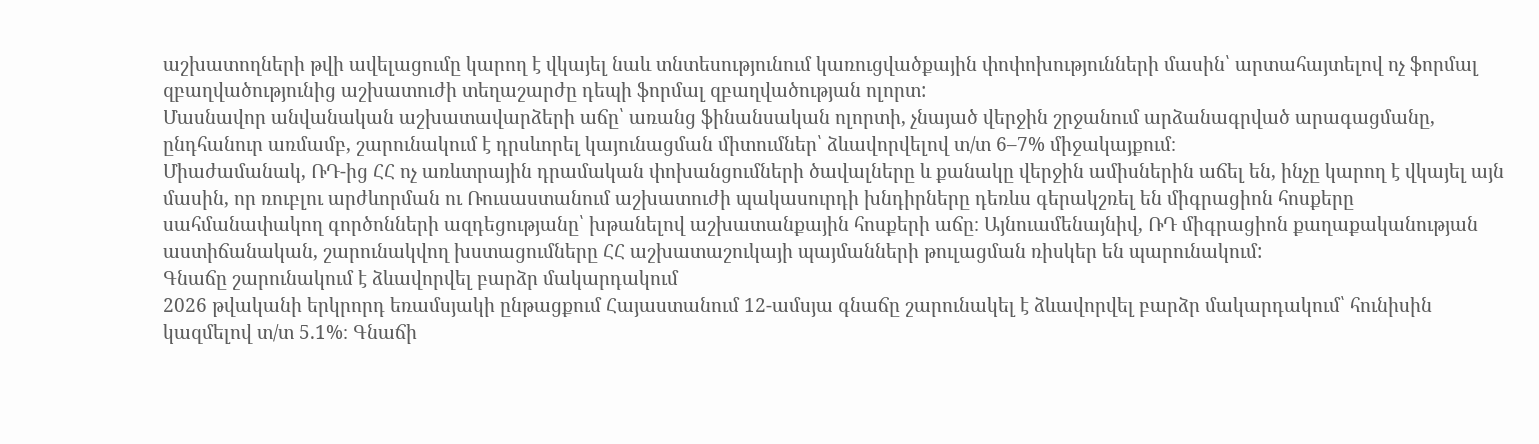աշխատողների թվի ավելացումը կարող է վկայել նաև տնտեսությունում կառուցվածքային փոփոխությունների մասին՝ արտահայտելով ոչ ֆորմալ զբաղվածությունից աշխատուժի տեղաշարժը դեպի ֆորմալ զբաղվածության ոլորտ:
Մասնավոր անվանական աշխատավարձերի աճը՝ առանց ֆինանսական ոլորտի, չնայած վերջին շրջանում արձանագրված արագացմանը, ընդհանուր առմամբ, շարունակում է դրսևորել կայունացման միտումներ՝ ձևավորվելով տ/տ 6–7% միջակայքում։
Միաժամանակ, ՌԴ-ից ՀՀ ոչ առևտրային դրամական փոխանցումների ծավալները և քանակը վերջին ամիսներին աճել են, ինչը կարող է վկայել այն մասին, որ ռուբլու արժևորման ու Ռուսաստանում աշխատուժի պակասուրդի խնդիրները դեռևս գերակշռել են միգրացիոն հոսքերը սահմանափակող գործոնների ազդեցությանը՝ խթանելով աշխատանքային հոսքերի աճը։ Այնուամենայնիվ, ՌԴ միգրացիոն քաղաքականության աստիճանական, շարունակվող խստացումները ՀՀ աշխատաշուկայի պայմանների թուլացման ռիսկեր են պարունակում:
Գնաճը շարունակում է ձևավորվել բարձր մակարդակում
2026 թվականի երկրորդ եռամսյակի ընթացքում Հայաստանում 12-ամսյա գնաճը շարունակել է ձևավորվել բարձր մակարդակում՝ հունիսին կազմելով տ/տ 5.1%։ Գնաճի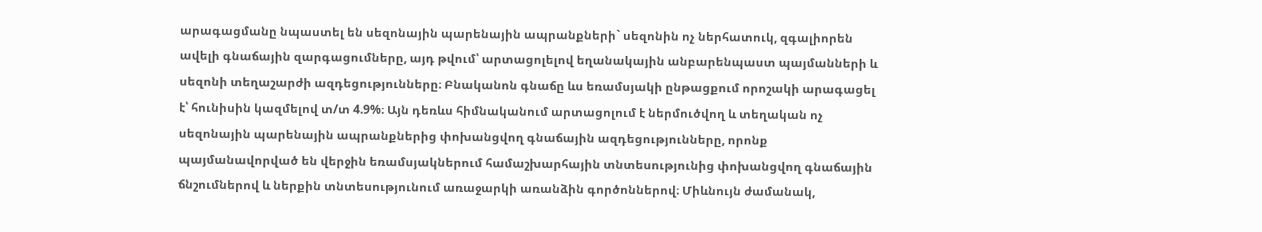արագացմանը նպաստել են սեզոնային պարենային ապրանքների` սեզոնին ոչ ներհատուկ, զգալիորեն ավելի գնաճային զարգացումները, այդ թվում՝ արտացոլելով եղանակային անբարենպաստ պայմանների և սեզոնի տեղաշարժի ազդեցությունները։ Բնականոն գնաճը ևս եռամսյակի ընթացքում որոշակի արագացել է՝ հունիսին կազմելով տ/տ 4.9%։ Այն դեռևս հիմնականում արտացոլում է ներմուծվող և տեղական ոչ սեզոնային պարենային ապրանքներից փոխանցվող գնաճային ազդեցությունները, որոնք պայմանավորված են վերջին եռամսյակներում համաշխարհային տնտեսությունից փոխանցվող գնաճային ճնշումներով և ներքին տնտեսությունում առաջարկի առանձին գործոններով։ Միևնույն ժամանակ,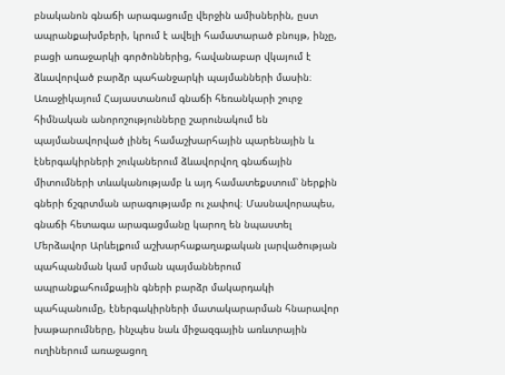բնականոն գնաճի արագացումը վերջին ամիսներին, ըստ ապրանքախմբերի, կրում է ավելի համատարած բնույթ, ինչը, բացի առաջարկի գործոններից, հավանաբար վկայում է ձևավորված բարձր պահանջարկի պայմանների մասին։
Առաջիկայում Հայաստանում գնաճի հեռանկարի շուրջ հիմնական անորոշությունները շարունակում են պայմանավորված լինել համաշխարհային պարենային և էներգակիրների շուկաներում ձևավորվող գնաճային միտումների տևականությամբ և այդ համատեքստում՝ ներքին գների ճշգրտման արագությամբ ու չափով։ Մասնավորապես, գնաճի հետագա արագացմանը կարող են նպաստել Մերձավոր Արևելքում աշխարհաքաղաքական լարվածության պահպանման կամ սրման պայմաններում ապրանքահումքային գների բարձր մակարդակի պահպանումը, էներգակիրների մատակարարման հնարավոր խաթարումները, ինչպես նաև միջազգային առևտրային ուղիներում առաջացող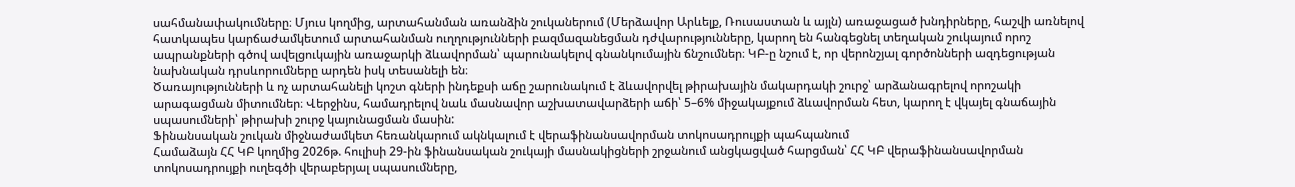սահմանափակումները։ Մյուս կողմից, արտահանման առանձին շուկաներում (Մերձավոր Արևելք, Ռուսաստան և այլն) առաջացած խնդիրները, հաշվի առնելով հատկապես կարճաժամկետում արտահանման ուղղությունների բազմազանեցման դժվարությունները, կարող են հանգեցնել տեղական շուկայում որոշ ապրանքների գծով ավելցուկային առաջարկի ձևավորման՝ պարունակելով գնանկումային ճնշումներ։ ԿԲ-ը նշում է, որ վերոնշյալ գործոնների ազդեցության նախնական դրսևորումները արդեն իսկ տեսանելի են։
Ծառայությունների և ոչ արտահանելի կոշտ գների ինդեքսի աճը շարունակում է ձևավորվել թիրախային մակարդակի շուրջ՝ արձանագրելով որոշակի արագացման միտումներ։ Վերջինս, համադրելով նաև մասնավոր աշխատավարձերի աճի՝ 5–6% միջակայքում ձևավորման հետ, կարող է վկայել գնաճային սպասումների՝ թիրախի շուրջ կայունացման մասին:
Ֆինանսական շուկան միջնաժամկետ հեռանկարում ակնկալում է վերաֆինանսավորման տոկոսադրույքի պահպանում
Համաձայն ՀՀ ԿԲ կողմից 2026թ. հուլիսի 29-ին ֆինանսական շուկայի մասնակիցների շրջանում անցկացված հարցման՝ ՀՀ ԿԲ վերաֆինանսավորման տոկոսադրույքի ուղեգծի վերաբերյալ սպասումները,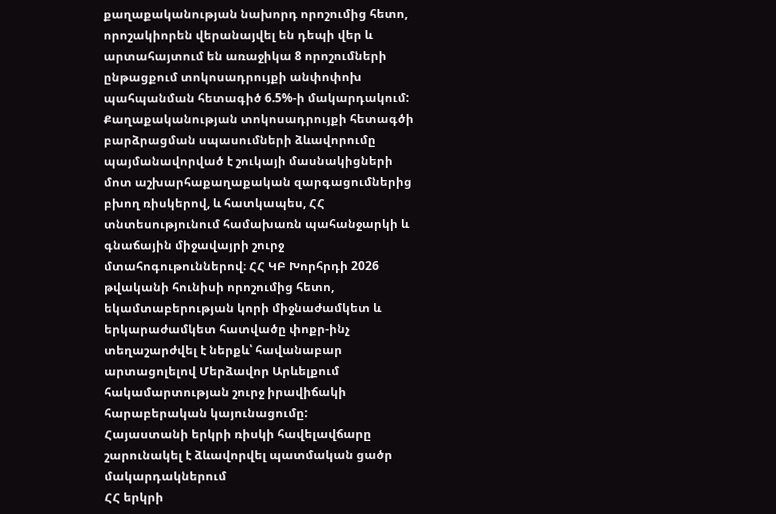քաղաքականության նախորդ որոշումից հետո, որոշակիորեն վերանայվել են դեպի վեր և արտահայտում են առաջիկա 8 որոշումների ընթացքում տոկոսադրույքի անփոփոխ պահպանման հետագիծ 6.5%-ի մակարդակում: Քաղաքականության տոկոսադրույքի հետագծի բարձրացման սպասումների ձևավորումը պայմանավորված է շուկայի մասնակիցների մոտ աշխարհաքաղաքական զարգացումներից բխող ռիսկերով, և հատկապես, ՀՀ տնտեսությունում համախառն պահանջարկի և գնաճային միջավայրի շուրջ մտահոգութուններով։ ՀՀ ԿԲ Խորհրդի 2026 թվականի հունիսի որոշումից հետո, եկամտաբերության կորի միջնաժամկետ և երկարաժամկետ հատվածը փոքր-ինչ տեղաշարժվել է ներքև՝ հավանաբար արտացոլելով Մերձավոր Արևելքում հակամարտության շուրջ իրավիճակի հարաբերական կայունացումը:
Հայաստանի երկրի ռիսկի հավելավճարը շարունակել է ձևավորվել պատմական ցածր մակարդակներում
ՀՀ երկրի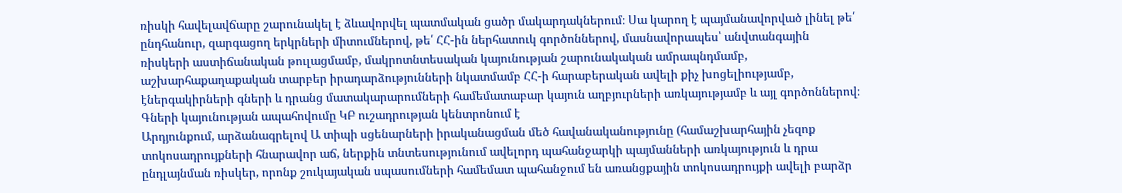ռիսկի հավելավճարը շարունակել է ձևավորվել պատմական ցածր մակարդակներում։ Սա կարող է պայմանավորված լինել թե՛ ընդհանուր, զարգացող երկրների միտումներով, թե՛ ՀՀ-ին ներհատուկ գործոններով, մասնավորապես՝ անվտանգային ռիսկերի աստիճանական թուլացմամբ, մակրոտնտեսական կայունության շարունակական ամրապնդմամբ, աշխարհաքաղաքական տարբեր իրադարձությունների նկատմամբ ՀՀ-ի հարաբերական ավելի քիչ խոցելիությամբ, էներգակիրների գների և դրանց մատակարարումների համեմատաբար կայուն աղբյուրների առկայությամբ և այլ գործոններով։
Գների կայունության ապահովումը ԿԲ ուշադրության կենտրոնում է
Արդյունքում, արձանագրելով Ա տիպի սցենարների իրականացման մեծ հավանականությունը (համաշխարհային չեզոք տոկոսադրույքների հնարավոր աճ, ներքին տնտեսությունում ավելորդ պահանջարկի պայմանների առկայություն և դրա ընդլայնման ռիսկեր, որոնք շուկայական սպասումների համեմատ պահանջում են առանցքային տոկոսադրույքի ավելի բարձր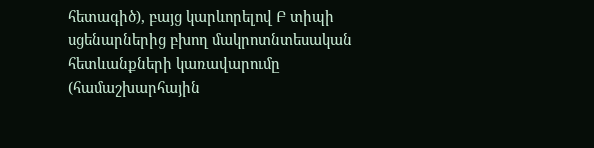հետագիծ), բայց կարևորելով Բ տիպի սցենարներից բխող մակրոտնտեսական հետևանքների կառավարումը (համաշխարհային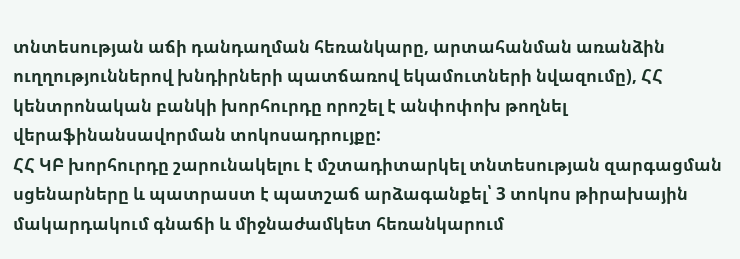տնտեսության աճի դանդաղման հեռանկարը, արտահանման առանձին ուղղություններով խնդիրների պատճառով եկամուտների նվազումը), ՀՀ կենտրոնական բանկի խորհուրդը որոշել է անփոփոխ թողնել վերաֆինանսավորման տոկոսադրույքը:
ՀՀ ԿԲ խորհուրդը շարունակելու է մշտադիտարկել տնտեսության զարգացման սցենարները և պատրաստ է պատշաճ արձագանքել՝ 3 տոկոս թիրախային մակարդակում գնաճի և միջնաժամկետ հեռանկարում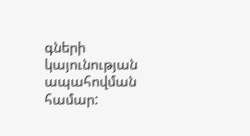գների կայունության ապահովման համար: